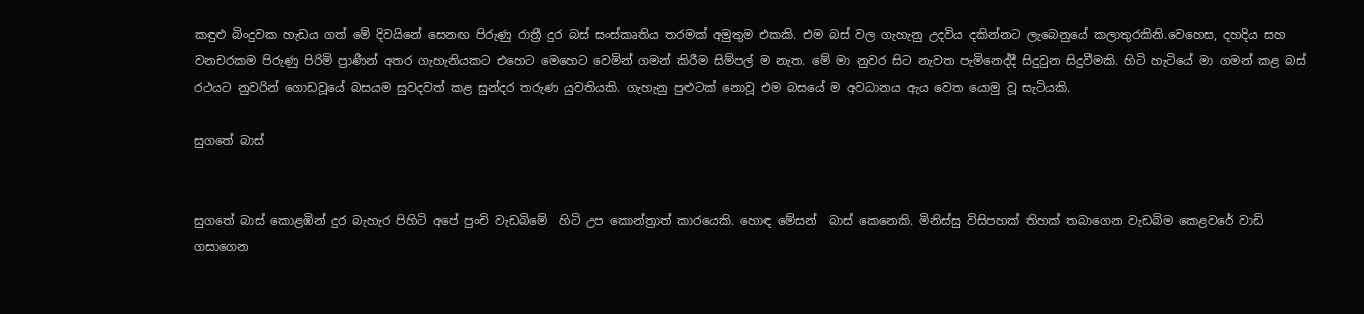කඳුළු බිංදුවක හැඩය ගත් මේ දිවයිනේ සෙනඟ පිරුණු රාත්‍රී දුර බස් සංස්කෘතිය තරමක් අමුතුම එකකි. එම බස් වල ගැහැනු උදවිය දකින්නට ලැබෙනුයේ කලාතුරකිනි.වෙහෙස, දහදිය සහ වනචරකම පිරුණු පිරිමි ප්‍රාණීන් අතර ගැහැනියකට එහෙට මෙහෙට වෙමින් ගමන් කිරීම සිම්පල් ම නැත. මේ මා නුවර සිට නැවත පැමිනෙද්දී සිදුවුන සිදුවීමකි. හිටි හැටියේ මා ගමන් කළ බස් රථයට නුවරින් ගොඩවූයේ බසයම සුවදවත් කළ සුන්දර තරුණ යුවතියකි. ගැහැනු පුළුටක් නොවූ එම බසයේ ම අවධානය ඇය වෙත යොමු වූ සැටියකි.

සුගතේ බාස්


සුගතේ බාස් කොළඹින් දුර බැහැර පිහිටි අපේ පුංචි වැඩබිමේ  හිටි උප කොන්ත්‍රාත් කාරයෙකි. හොඳ මේසන්  බාස් කෙනෙකි. මිනිස්සු විසිපහක් තිහක් තබාගෙන වැඩබිම කෙළවරේ වාඩි  ගසාගෙන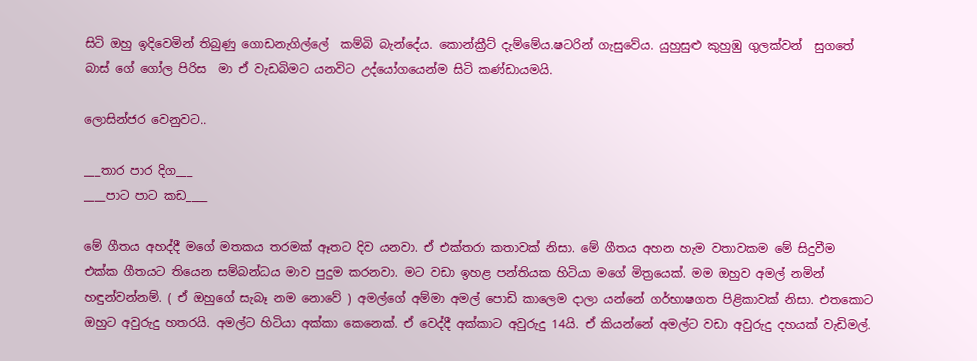සිටි ඔහු ඉදිවෙමින් තිබුණු ගොඩනැගිල්ලේ  කම්බි බැන්දේය. කොන්ක්‍රීට් දැම්මේය.ෂටරින් ගැසුවේය. යුහුසුළු කුහුඹු ගුලක්වන්  සුගතේ බාස් ගේ ගෝල පිරිස  මා ඒ වැඩබිමට යනවිට උද්යෝගයෙන්ම සිටි කණ්ඩායමයි.

ලොසින්ජර වෙනුවට..

___තාර පාර දිග___
____පාට පාට කඩ____

මේ ගීතය අහද්දී මගේ මතකය තරමක් ඈතට දිව යනවා. ඒ එක්තරා කතාවක් නිසා. මේ ගීතය අහන හැම වතාවකම මේ සිදුවීම එක්ක ගීතයට තියෙන සම්බන්ධය මාව පුදුම කරනවා. මට වඩා ඉහළ පන්තියක හිටියා මගේ මිත්‍රයෙක්. මම ඔහුව අමල් නමින් හඳුන්වන්නම්. ( ඒ ඔහුගේ සැබෑ නම නොවේ ) අමල්ගේ අම්මා අමල් පොඩි කාලෙම දාලා යන්නේ ගර්භාෂගත පිළිකාවක් නිසා. එතකොට ඔහුට අවුරුදු හතරයි. අමල්ට හිටියා අක්කා කෙනෙක්. ඒ වෙද්දී අක්කාට අවුරුදු 14යි. ඒ කියන්නේ අමල්ට වඩා අවුරුදු දහයක් වැඩිමල්.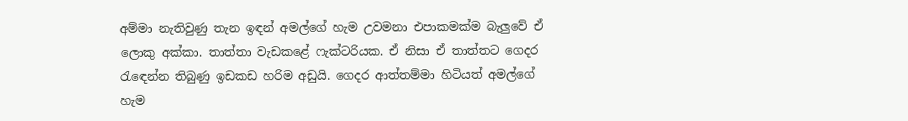අම්මා නැතිවුණු තැන ඉඳන් අමල්ගේ හැම උවමනා එපාකමක්ම බැලුවේ ඒ ලොකු අක්කා. තාත්තා වැඩකළේ ෆැක්ටරියක. ඒ නිසා ඒ තාත්තට ගෙදර රැඳෙන්න තිබුණු ඉඩකඩ හරිම අඩුයි. ගෙදර ආත්තම්මා හිටියත් අමල්ගේ හැම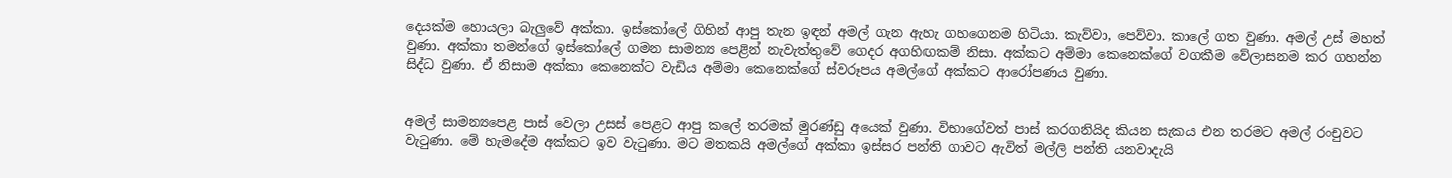දෙයක්ම හොයලා බැලුවේ අක්කා. ඉස්කෝලේ ගිහින් ආපු තැන ඉඳන් අමල් ගැන ඇහැ ගහගෙනම හිටියා. කැව්වා, පෙව්වා. කාලේ ගත වුණා. අමල් උස් මහත් වුණා. අක්කා තමන්ගේ ඉස්කෝලේ ගමන සාමන්‍ය පෙළින් නැවැත්තුවේ ගෙදර අගහිඟකම් නිසා. අක්කට අම්මා කෙනෙක්ගේ වගකීම වේලාසනම කර ගහන්න සිද්ධ වුණා. ඒ නිසාම අක්කා කෙනෙක්ට වැඩිය අම්මා කෙනෙක්ගේ ස්වරූපය අමල්ගේ අක්කට ආරෝපණය වුණා.


අමල් සාමන්‍යපෙළ පාස් වෙලා උසස් පෙළට ආපු කලේ තරමක් මුරණ්ඩු අයෙක් වුණා. විභාගේවත් පාස් කරගනියිද කියන සැකය එන තරමට අමල් රංචුවට වැටුණා. මේ හැමදේම අක්කට ඉව වැටුණා. මට මතකයි අමල්ගේ අක්කා ඉස්සර පන්ති ගාවට ඇවිත් මල්ලි පන්ති යනවාදැයි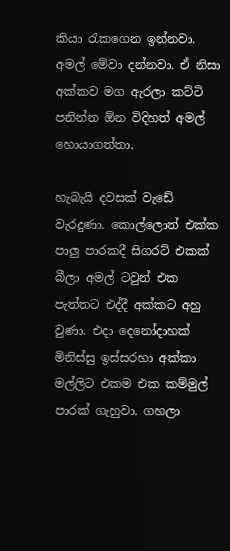කියා රැකගෙන ඉන්නවා. අමල් මේවා දන්නවා. ඒ නිසා අක්කව මග ඇරලා කට්ටි පනින්න ඕන විදිහත් අමල් හොයාගත්තා.

හැබැයි දවසක් වැඩේ වැරදුණා. කොල්ලොත් එක්ක පාලු පාරකදී සිගරට් එකක් බීලා අමල් ටවුන් එක පැත්තට එද්දී අක්කට අහු වුණා. එදා දෙනෝදාහක් මිනිස්සු ඉස්සරහා අක්කා මල්ලිට එකම එක කම්මුල් පාරක් ගැහුවා. ගහලා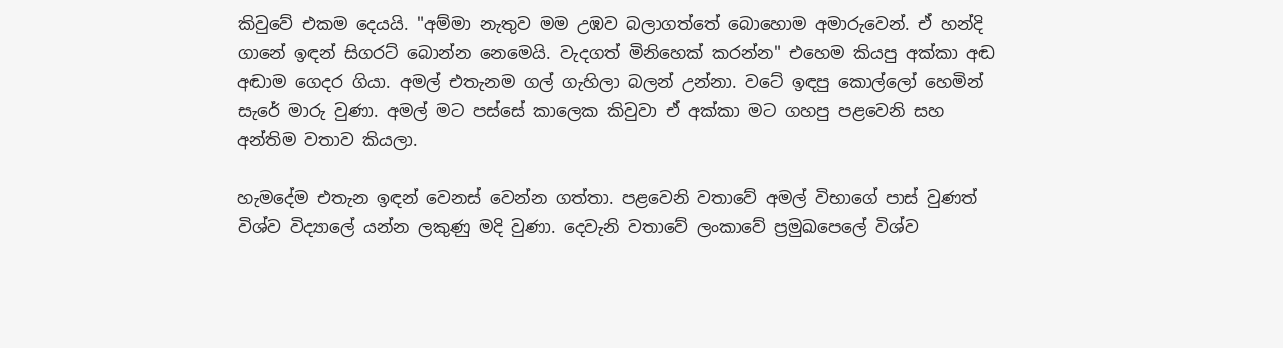කිවුවේ එකම දෙයයි. "අම්මා නැතුව මම උඹව බලාගත්තේ බොහොම අමාරුවෙන්. ඒ හන්දි ගානේ ඉඳන් සිගරට් බොන්න නෙමෙයි. වැදගත් මිනිහෙක් කරන්න" එහෙම කියපු අක්කා අඬ අඬාම ගෙදර ගියා. අමල් එතැනම ගල් ගැහිලා බලන් උන්නා. වටේ ඉඳපු කොල්ලෝ හෙමින් සැරේ මාරු වුණා. අමල් මට පස්සේ කාලෙක කිවුවා ඒ අක්කා මට ගහපු පළවෙනි සහ අන්තිම වතාව කියලා.

හැමදේම එතැන ඉඳන් වෙනස් වෙන්න ගත්තා. පළවෙනි වතාවේ අමල් විභාගේ පාස් වුණත් විශ්ව විද්‍යාලේ යන්න ලකුණු මදි වුණා. දෙවැනි වතාවේ ලංකාවේ ප්‍රමුඛපෙලේ විශ්ව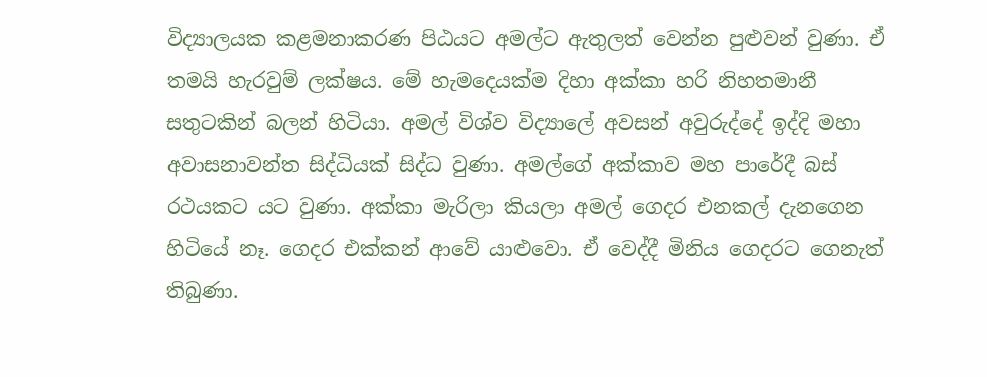විද්‍යාලයක කළමනාකරණ පිඨයට අමල්ට ඇතුලත් වෙන්න පුළුවන් වුණා. ඒ තමයි හැරවුම් ලක්ෂය. මේ හැමදෙයක්ම දිහා අක්කා හරි නිහතමානී සතුටකින් බලන් හිටියා. අමල් විශ්ව විද්‍යාලේ අවසන් අවුරුද්දේ ඉද්දි මහා අවාසනාවන්ත සිද්ධියක් සිද්ධ වුණා. අමල්ගේ අක්කාව මහ පාරේදී බස් රථයකට යට වුණා. අක්කා මැරිලා කියලා අමල් ගෙදර එනකල් දැනගෙන හිටියේ නෑ. ගෙදර එක්කන් ආවේ යාළුවො. ඒ වෙද්දී මිනිය ගෙදරට ගෙනැත් තිබුණා.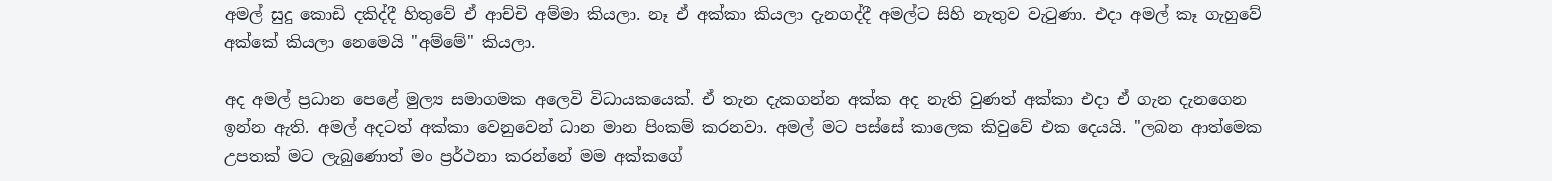අමල් සුදු කොඩි දකිද්දී හිතුවේ ඒ ආච්චි අම්මා කියලා. නෑ ඒ අක්කා කියලා දැනගද්දී අමල්ට සිහි නැතුව වැටුණා. එදා අමල් කෑ ගැහුවේ අක්කේ කියලා නෙමෙයි "අම්මේ" කියලා.

අද අමල් ප්‍රධාන පෙළේ මුල්‍ය සමාගමක අලෙවි විධායකයෙක්. ඒ තැන දැකගන්න අක්ක අද නැති වුණත් අක්කා එදා ඒ ගැන දැනගෙන ඉන්න ඇති. අමල් අදටත් අක්කා වෙනුවෙන් ධාන මාන පිංකම් කරනවා. අමල් මට පස්සේ කාලෙක කිවුවේ එක දෙයයි. "ලබන ආත්මෙක උපතක් මට ලැබුණොත් මං ප්‍රර්ථනා කරන්නේ මම අක්කගේ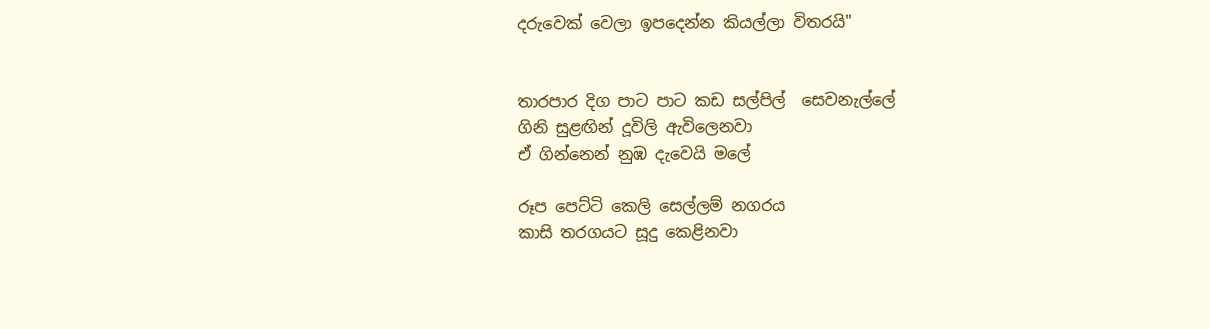දරුවෙක් වෙලා ඉපදෙන්න කියල්ලා විතරයි"


තාරපාර දිග පාට පාට කඩ සල්පිල්  සෙවනැල්ලේ
ගිනි සුළඟින් දූවිලි ඇවිලෙනවා
ඒ ගින්නෙන් නුඹ දැවෙයි මලේ

රූප පෙට්ටි කෙලි සෙල්ලම් නගරය
කාසි තරගයට සූදු කෙළිනවා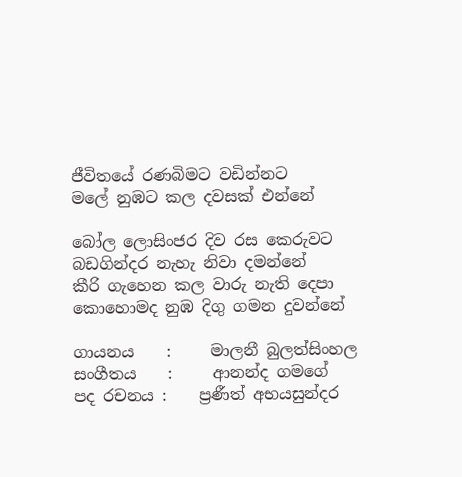ජීවිතයේ රණබිමට වඩින්නට
මලේ නුඹට කල දවසක් එන්නේ

බෝල ලොසිංජර දිව රස කෙරුවට
බඩගින්දර නැහැ නිවා දමන්නේ
කීරි ගැහෙන කල වාරු නැති දෙපා
කොහොමද නුඹ දිගු ගමන දුවන්නේ

ගායනය    :     මාලනී බුලත්සිංහල
සංගීතය    :     ආනන්ද ගමගේ
පද රචනය :    ප්‍රණීත් අභයසුන්දර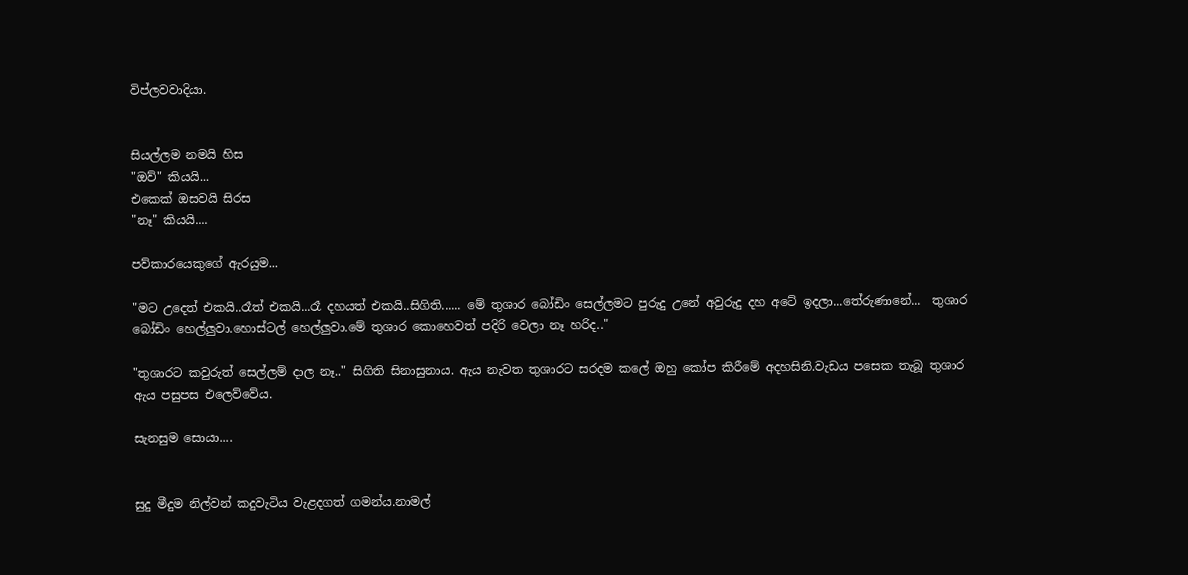විප්ලවවාදියා.


සියල්ලම නමයි හිස
"ඔව්" කියයි...
එකෙක් ඔසවයි සිරස
"නෑ" කියයි....

පව්කාරයෙකුගේ ඇරයුම...

"මට උදෙත් එකයි..රෑත් එකයි...රෑ දහයත් එකයි..සිගිති...... මේ තුශාර බෝඩිං සෙල්ලමට පුරුදු උනේ අවුරුදු දහ අටේ ඉදලා...තේරුණානේ...  තුශාර බෝඩිං හෙල්ලුවා.හොස්ටල් හෙල්ලුවා.මේ තුශාර කොහෙවත් පදිරි වෙලා නෑ හරිද.."

"තුශාරට කවුරුත් සෙල්ලම් දාල නෑ.." සිගිති සිනාසුනාය. ඇය නැවත තුශාරට සරදම කලේ ඔහු කෝප කිරීමේ අදහසිනි.වැඩය පසෙක තැබූ තුශාර ඇය පසුපස එලෙව්වේය.

සැනසුම සොයා....


සුදු මීදුම නිල්වන් කදුවැටිය වැළදගත් ගමන්ය.නාමල්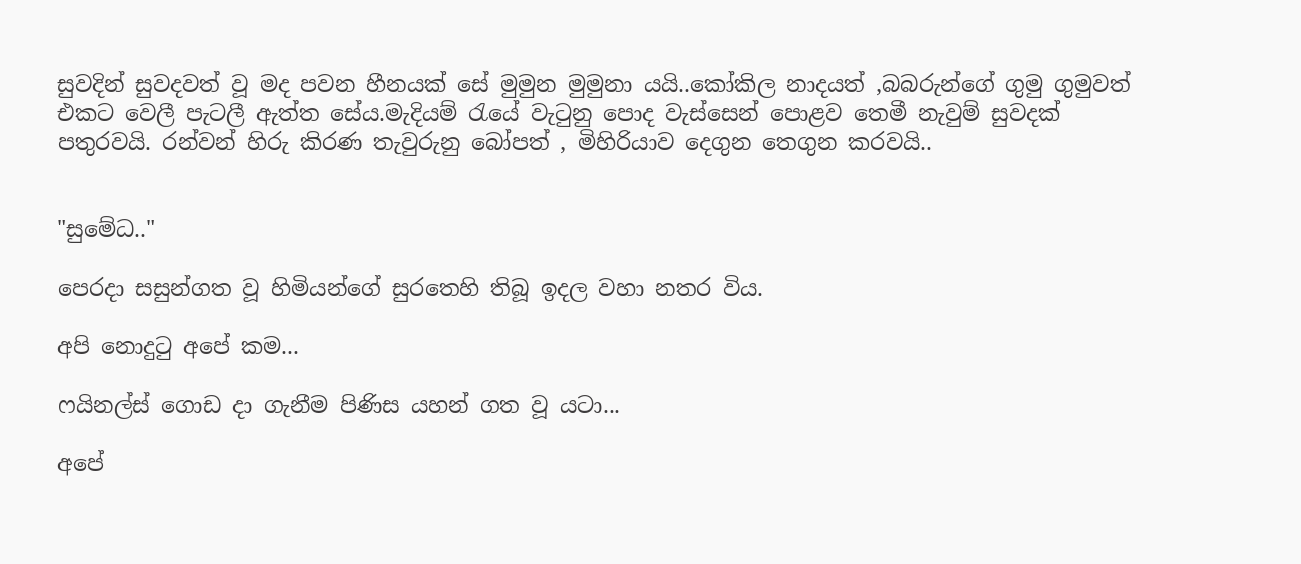සුවදින් සුවදවත් වූ මද පවන හීනයක් සේ මුමුන මුමුනා යයි..කෝකිල නාදයත් ,බබරුන්ගේ ගුමු ගුමුවත් එකට වෙලී පැටලී ඇත්ත සේය.මැදියම් ‍රැයේ වැ‍ටුනු පොද වැස්සෙන් පොළව තෙමී නැවුම් සුවදක් පතුරවයි. රන්වන් හිරු කිරණ තැවුරුනු බෝපත් , මිහිරියාව දෙගුන තෙගුන කරවයි..


"සුමේධ.."

පෙරදා සසුන්ගත වූ හිමියන්ගේ සුරතෙහි තිබූ ඉදල වහා නතර විය.

අපි නොදු‍ටු අපේ කම...

ෆයිනල්ස් ගොඩ දා ගැනීම පිණිස යහන් ගත වූ යටා...

අපේ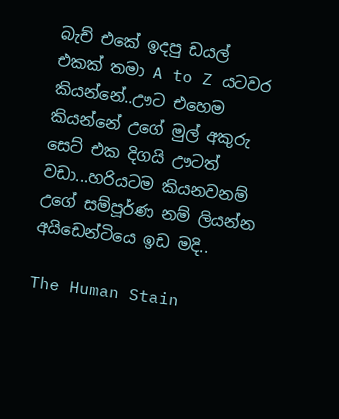බැච් එකේ ඉදපු ඩයල් එකක් තමා A to Z යටවර කියන්නේ..ඌට එහෙම කියන්නේ උගේ මුල් අකුරු සෙට් එක දිගයි ඌටත් වඩා...හරියටම කියනවනම් උගේ සම්පූර්ණ නම් ලියන්න අයිඩෙන්ටියෙ ඉඩ මදි..

The Human Stain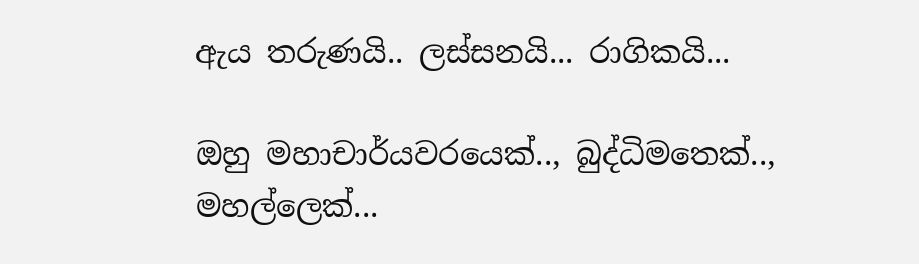ඇය තරුණයි.. ලස්සනයි... රාගිකයි...

ඔහු මහාචාර්යවරයෙක්.., බුද්ධිමතෙක්.., මහල්ලෙක්...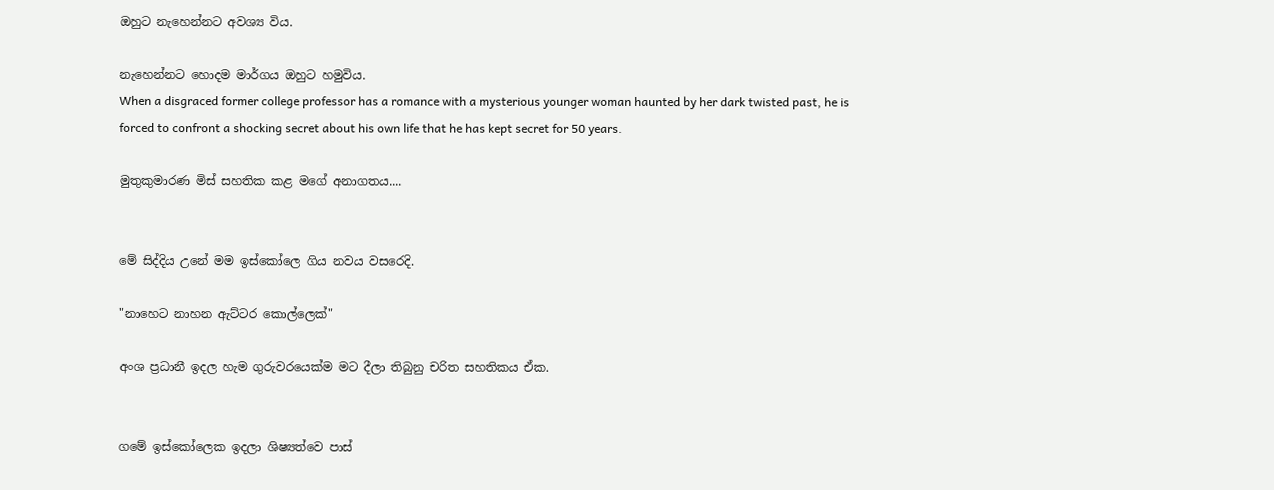ඔහුට නැහෙන්නට අවශ්‍ය විය.

නැහෙන්නට හොදම මාර්ගය ඔහුට හමුවිය.
When a disgraced former college professor has a romance with a mysterious younger woman haunted by her dark twisted past, he is forced to confront a shocking secret about his own life that he has kept secret for 50 years.

මුතුකුමාරණ මිස් සහතික කළ මගේ අනාගතය....


මේ සිද්දිය උනේ මම ඉස්කෝලෙ ගිය නවය වසරෙදි.

"නාහෙට නාහන ඇට්ටර කොල්ලෙක්"

අංශ ප්‍රධානී ඉදල හැම ගුරුවරයෙක්ම මට දීලා තිබුනු චරිත සහතිකය ඒක.


ගමේ ඉස්කෝලෙක ඉදලා ශිෂ්‍යත්වෙ පාස්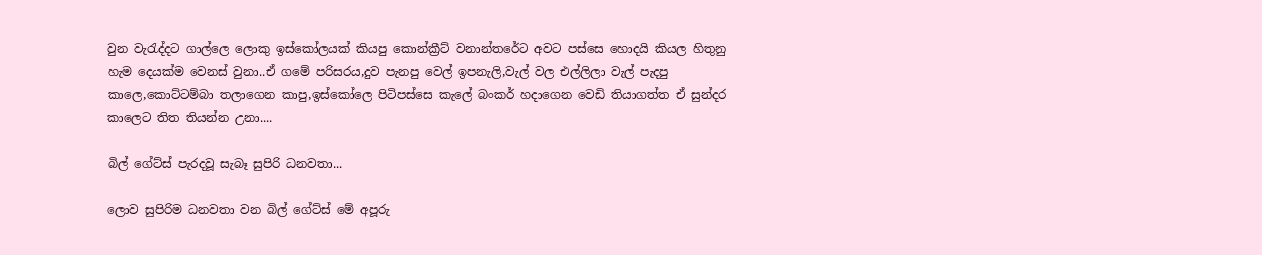වුන වැ‍රැද්දට ගාල්ලෙ ලොකු ඉස්කෝලයක් කියපු කොන්ක්‍රීට් වනාන්තරේට අවට පස්සෙ හොදයි කියල හිතුනු හැම දෙයක්ම වෙනස් වුනා..ඒ ගමේ පරිසරය,දුව පැනපු වෙල් ඉපනැලි,වැල් වල එල්ලිලා වැල් පැදපු කාලෙ,කොට්ටම්බා තලාගෙන කාපු,ඉස්කෝලෙ පිටිපස්සෙ කැලේ බංකර් හදාගෙන වෙඩි තියාගත්ත ඒ සුන්දර කාලෙට තිත තියන්න උනා....

බිල් ගේට්ස් පැරදවූ සැබෑ සුපිරි ධනවතා...

ලොව සුපිරිම ධනවතා වන බිල් ගේට්ස් මේ අපූරු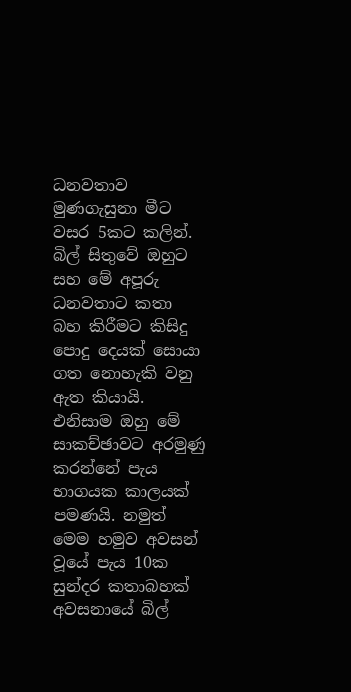ධනවතාව මුණගැසුනා මීට වසර 5කට කලින්. බිල් සිතුවේ ඔහුට සහ මේ අපූරු ධනවතාට කතා බහ කිරීමට කිසිදු පොදු දෙයක් සොයා ගත නොහැකි වනු ඇත කියායි. එනිසාම ඔහු මේ සාකච්ඡාවට අරමුණු කරන්නේ පැය භාගයක කාලයක් පමණයි. නමුත් මෙම හමුව අවසන් වූයේ පැය 10ක සුන්දර කතාබහක් අවසනායේ බිල්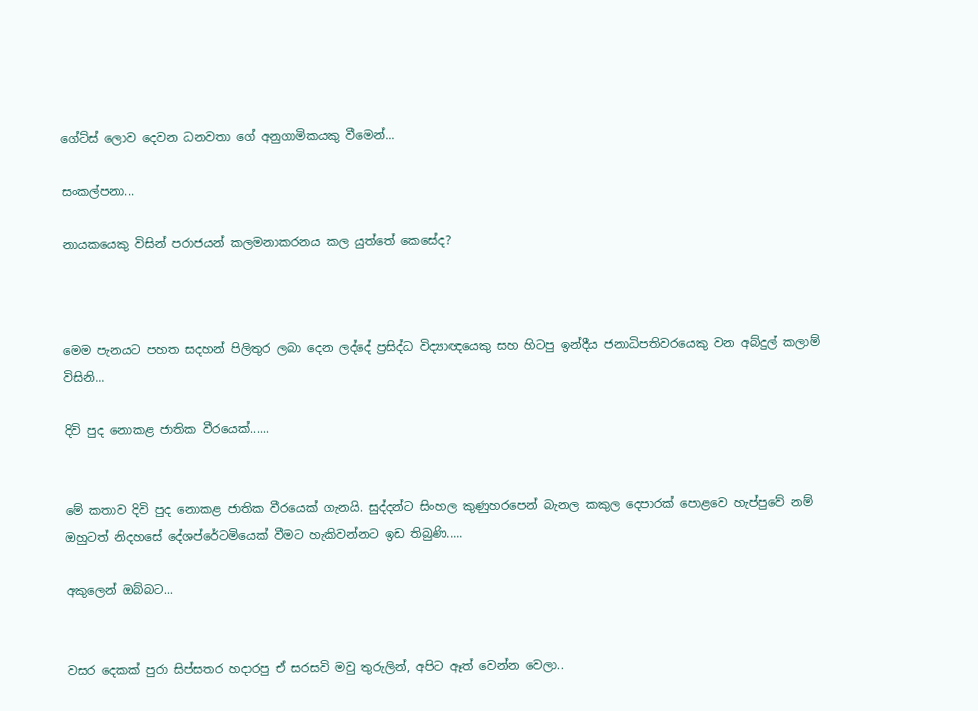ගේට්ස් ලොව දෙවන ධනවතා ගේ අනුගාමිකයකු වීමෙන්...

සංකල්පනා...

නායකයෙකු විසින් පරාජයන් කලමනාකරනය කල යුත්තේ කෙසේද?



මෙම පැනයට පහත සදහන් පිලිතුර ලබා දෙන ලද්දේ ප්‍රසිද්ධ විද්‍යාඥයෙකු සහ හිටපු ඉන්දීය ජනාධිපතිවරයෙකු වන අබ්දුල් කලාම් විසිනි...

දිවි පුද නොකළ ජාතික වීරයෙක්......


මේ කතාව දිවි පුද නොකළ ජාතික වීරයෙක් ගැනයි. සුද්දන්ට සිංහල කුණුහරපෙන් බැනල කකුල දෙපාරක් පොළවෙ හැප්පුවේ නම් ඔහුටත් නිදහසේ දේශප්රේටමියෙක් වීමට හැකිවන්නට ඉඩ තිබුණි.....

අකුලෙන් ඔබ්බට...


වසර දෙකක් පුරා සිප්සතර හදාරපු ඒ සරසවි මවු තුරුලින්, අපිට ඈත් වෙන්න වෙලා..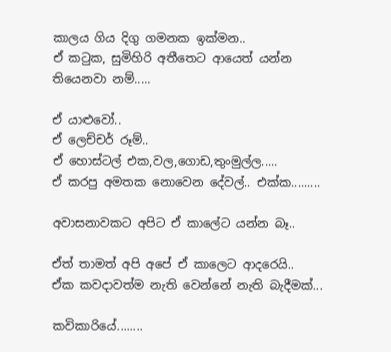කාලය ගිය දිගු ගමනක ඉක්මන..
ඒ ක‍ටුක, සුමිහිරි අතීතෙට ආයෙත් යන්න තියෙනවා නම්.....

ඒ යාළුවෝ..
ඒ ලෙච්චර් රූම්..
ඒ හොස්ටල් එක,වල,ගොඩ,තුංමුල්ල.....
ඒ කරපු අමතක නොවෙන දේවල්.. එක්ක.........

අවාසනාවකට අපිට ඒ කාලේට යන්න බෑ..

ඒත් තාමත් අපි අපේ ඒ කාලෙට ආදරෙයි..
ඒක කවදාවත්ම නැති වෙන්නේ නැති බැදීමක්...

කවිකාරියේ........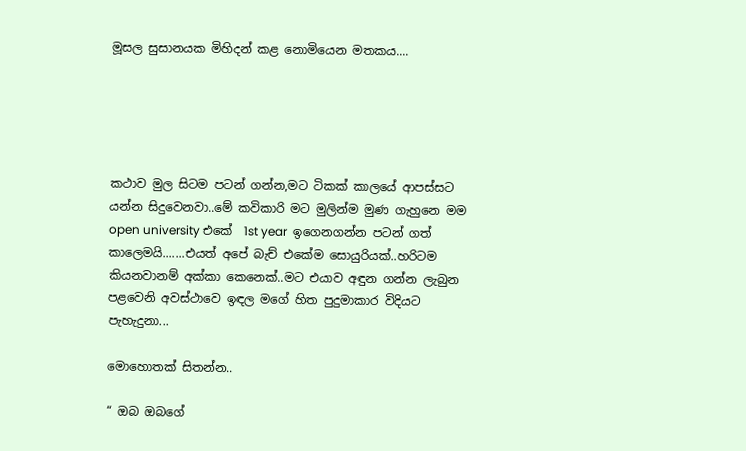මූසල සුසානයක මිහිදන් කළ නොමියෙන මතකය....





කථාව මුල සිටම පටන් ගන්න,මට ටිකක් කාලයේ ආපස්සට යන්න සිදුවෙනවා..මේ කවිකාරි මට මුලින්ම මුණ ගැහුනෙ මම  open university එකේ  1st year  ඉගෙනගන්න පටන් ගත් කාලෙමයි.......එයත් අපේ බැච් එකේම සොයුරියක්..හරිටම කියනවානම් අක්කා කෙනෙක්..මට එයාව අඳුන ගන්න ලැබුන පළවෙනි අවස්ථාවෙ ඉඳල මගේ හිත පුදුමාකාර විදියට පැහැදුනා...

මොහොතක් සිතන්න..

“ ඔබ ඔබගේ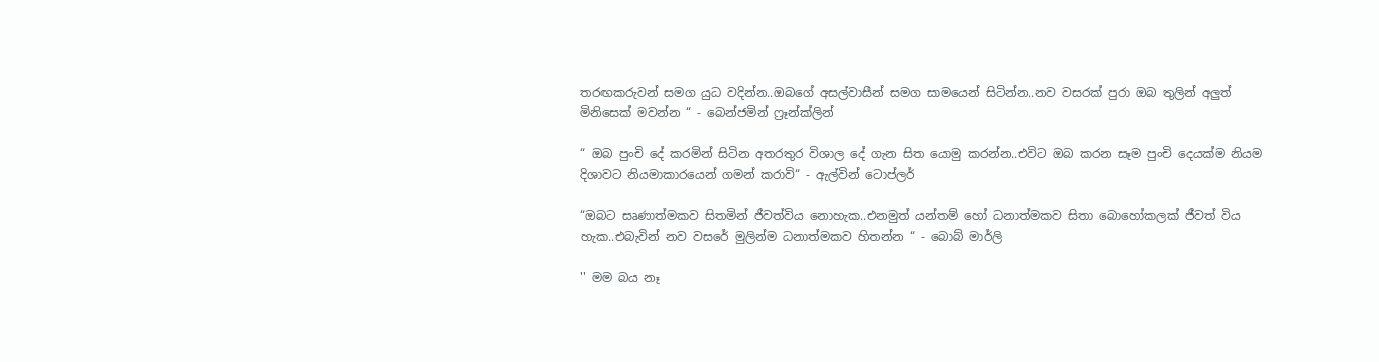තරඟකරුවන් සමග යුධ වදින්න..ඔබගේ අසල්වාසීන් සමග සාමයෙන් සිටින්න..නව වසරක් පුරා ඔබ තුලින් අලුත් මිනිසෙක් මවන්න “ - බෙන්ජමින් ෆ්‍රෑන්ක්ලින්

“ ඔබ පුංචි දේ කරමින් සිටින අතරතුර විශාල දේ ගැන සිත යොමු කරන්න..එවිට ඔබ කරන සෑම පුංචි දෙයක්ම නියම දිශාවට නියමාකාරයෙන් ගමන් කරාවි“ - ඇල්වින් ටොප්ලර්

“ඔබට සෘණාත්මකව සිතමින් ජීවත්විය නොහැක..එනමුත් යන්තම් හෝ ධනාත්මකව සිතා බොහෝකලක් ජීවත් විය හැක..එබැවින් නව වසරේ මුලින්ම ධනාත්මකව හිතන්න “ - බොබ් මාර්ලි

'' මම බය නෑ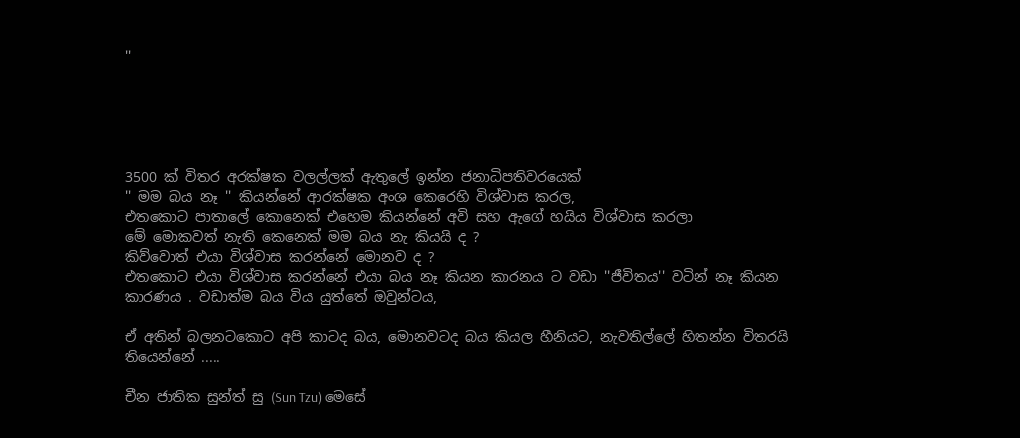''





3500 ක් විතර අරක්ෂක වලල්ලක් ඇතුලේ ඉන්න ජනාධිපතිවරයෙක්
'' මම බය නෑ '' කියන්නේ ආරක්ෂක අංශ කෙරෙහි විශ්වාස කරල,
එතකොට පාතාලේ කොනෙක් එහෙම කියන්නේ අවි සහ ඇගේ හයිය විශ්වාස කරලා
මේ මොකවත් නැති කෙනෙක් මම බය නැ කියයි ද ?
කිව්වොත් එයා විශ්වාස කරන්නේ මොනව ද ?
එතකොට එයා විශ්වාස කරන්නේ එයා බය නෑ කියන කාරනය ට වඩා ''ජීවිතය'' වටින් නෑ කියන කාරණය . වඩාත්ම බය විය යුත්තේ ඔවුන්ටය,

ඒ අතින් බලනටකොට අපි කාටද බය, මොනවටද බය කියල හීනියට, නැවතිල්ලේ හිතන්න විතරයි තියෙන්නේ .....

චීන ජාතික සුන්ත් සු (Sun Tzu) මෙසේ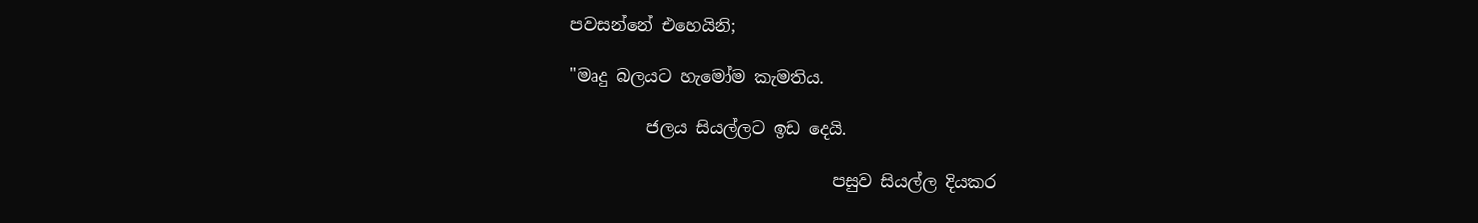පවසන්නේ එහෙයිනි;

"මෘදු බලයට හැමෝම කැමතිය.

         ජලය සියල්ලට ඉඩ දෙයි.

                               පසුව සියල්ල දියකර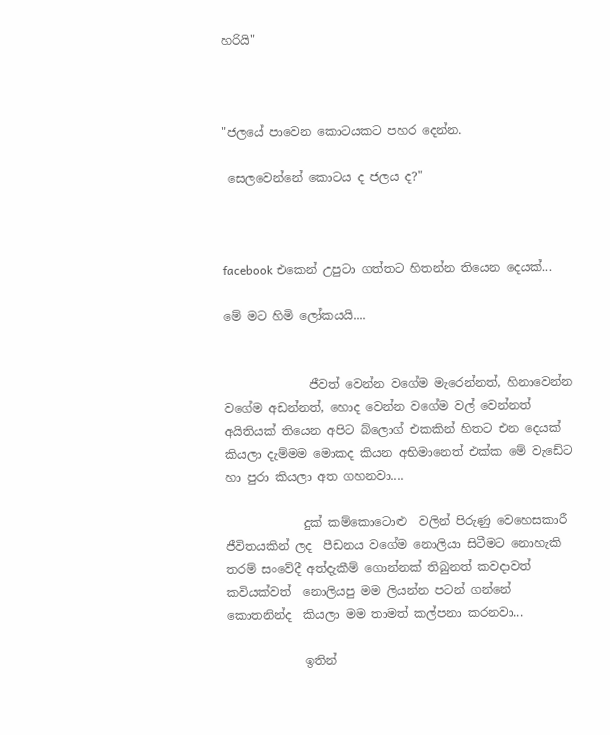හරියි"



"ජලයේ පාවෙන කොටයකට පහර දෙන්න.

 සෙලවෙන්නේ කොටය ද ජලය ද?"



facebook එකෙන් උපුටා ගත්තට හිතන්න තියෙන දෙයක්...

මේ මට හිමි ලෝකයයි....


              ජීවත් වෙන්න වගේම මැරෙන්නත්, හිනාවෙන්න වගේම අඩන්නත්, හොද වෙන්න වගේම වල් වෙන්නත් අයිතියක් තියෙන අපිට බ්ලොග් එකකින් හිතට එන දෙයක් කියලා දැම්මම මොකද කියන අභිමානෙත් එක්ක මේ වැඩේට හා පුරා කියලා අත ගහනවා....

             දුක් කම්කොටොළු  වලින් පිරුණු වෙහෙසකාරී ජීවිතයකින් ලද  පීඩනය වගේම නොලියා සිටීමට නොහැකි  තරම් සංවේදී අත්දැකීම් ගොන්නක් තිබුනත් කවදාවත් කවියක්වත්  නොලියපු මම ලියන්න පටන් ගන්නේ  කොතනින්ද  කියලා මම තාමත් කල්පනා කරනවා...

             ඉතින්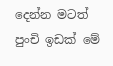දෙන්න මටත් පුංචි ඉඩක් මේ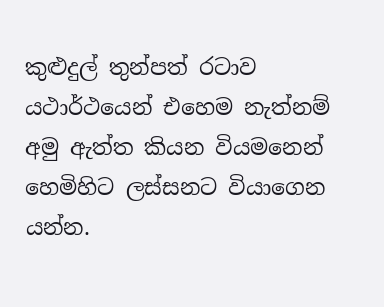කුළුදුල් තුන්පත් රටාව යථාර්ථයෙන් එහෙම නැත්නම් අමු ඇත්ත කියන වියමනෙන්  හෙමිහිට ලස්සනට වියාගෙන යන්න.